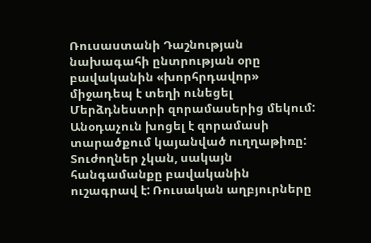Ռուսաստանի Դաշնության նախագահի ընտրության օրը բավականին «խորհրդավոր» միջադեպ է տեղի ունեցել Մերձդնեստրի զորամասերից մեկում: Անօդաչուն խոցել է զորամասի տարածքում կայանված ուղղաթիռը: Տուժողներ չկան, սակայն հանգամանքը բավականին ուշագրավ է: Ռուսական աղբյուրները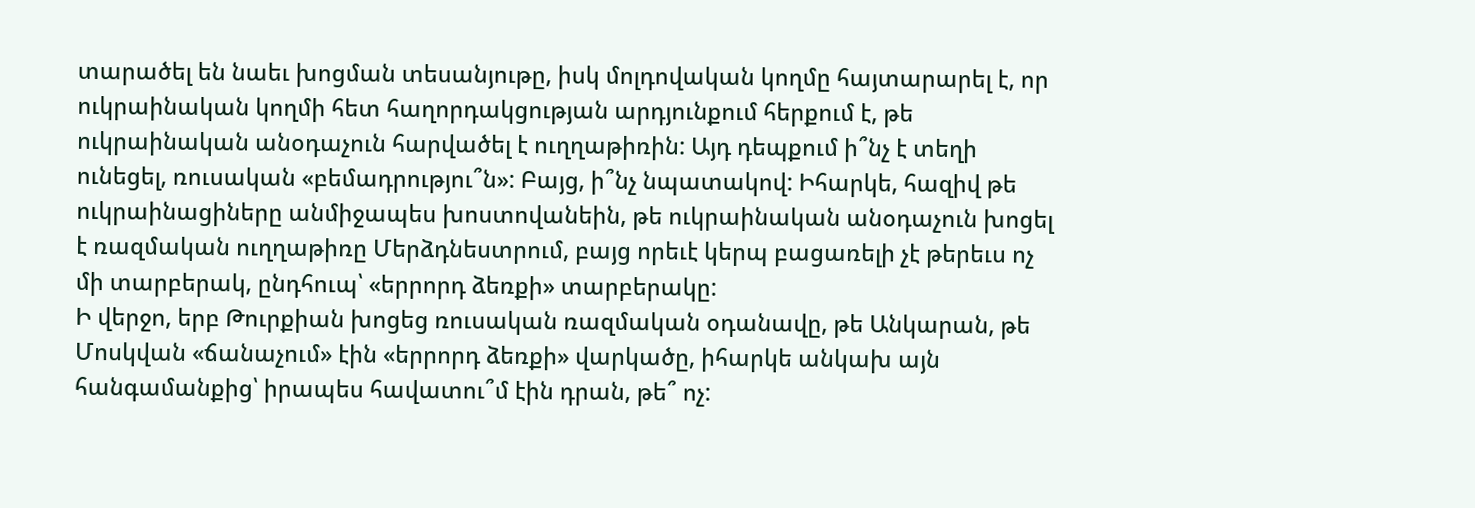տարածել են նաեւ խոցման տեսանյութը, իսկ մոլդովական կողմը հայտարարել է, որ ուկրաինական կողմի հետ հաղորդակցության արդյունքում հերքում է, թե ուկրաինական անօդաչուն հարվածել է ուղղաթիռին: Այդ դեպքում ի՞նչ է տեղի ունեցել, ռուսական «բեմադրությու՞ն»: Բայց, ի՞նչ նպատակով: Իհարկե, հազիվ թե ուկրաինացիները անմիջապես խոստովանեին, թե ուկրաինական անօդաչուն խոցել է ռազմական ուղղաթիռը Մերձդնեստրում, բայց որեւէ կերպ բացառելի չէ թերեւս ոչ մի տարբերակ, ընդհուպ՝ «երրորդ ձեռքի» տարբերակը:
Ի վերջո, երբ Թուրքիան խոցեց ռուսական ռազմական օդանավը, թե Անկարան, թե Մոսկվան «ճանաչում» էին «երրորդ ձեռքի» վարկածը, իհարկե անկախ այն հանգամանքից՝ իրապես հավատու՞մ էին դրան, թե՞ ոչ: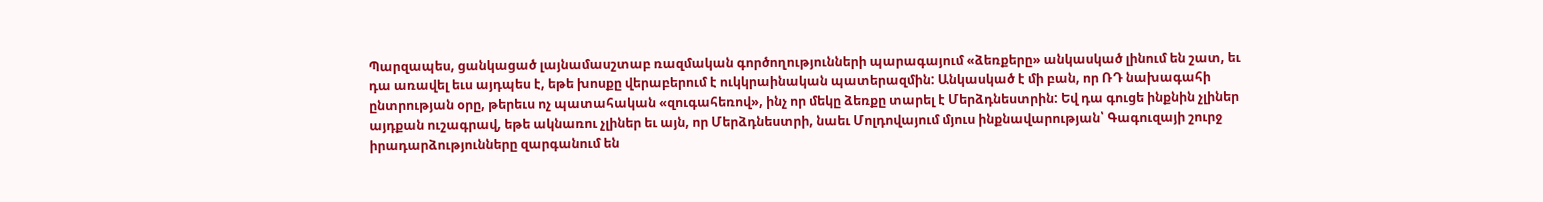Պարզապես, ցանկացած լայնամասշտաբ ռազմական գործողությունների պարագայում «ձեռքերը» անկասկած լինում են շատ, եւ դա առավել եւս այդպես է, եթե խոսքը վերաբերում է ուկկրաինական պատերազմին: Անկասկած է մի բան, որ ՌԴ նախագահի ընտրության օրը, թերեւս ոչ պատահական «զուգահեռով», ինչ որ մեկը ձեռքը տարել է Մերձդնեստրին: Եվ դա գուցե ինքնին չլիներ այդքան ուշագրավ, եթե ակնառու չլիներ եւ այն, որ Մերձդնեստրի, նաեւ Մոլդովայում մյուս ինքնավարության՝ Գագուզայի շուրջ իրադարձությունները զարգանում են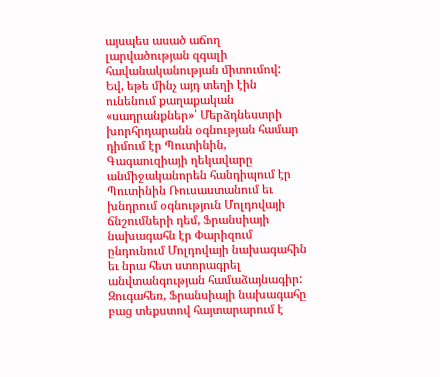այսպես ասած աճող լարվածության զգալի հավանականության միտումով:
Եվ, եթե մինչ այդ տեղի էին ունենում քաղաքական «սադրանքներ»՝ Մերձդնեստրի խորհրդարանն օգնության համար դիմում էր Պուտինին, Գագաուզիայի ղեկավարը անմիջականորեն հանդիպում էր Պուտինին Ռուսաստանում եւ խնդրում օգնություն Մոլդովայի ճնշումների դեմ, Ֆրանսիայի նախագահն էր Փարիզում ընդունում Մոլդովայի նախագահին եւ նրա հետ ստորագրել անվտանգության համաձայնագիր: Զուգահեռ, Ֆրանսիայի նախագահը բաց տեքստով հայտարարում է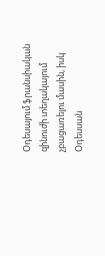Օդեսայում ֆրանսիական զինուժի տեղակայում չբացառելու մասին, իսկ Օդեսսան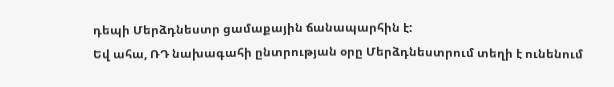դեպի Մերձդնեստր ցամաքային ճանապարհին է:
Եվ ահա, ՌԴ նախագահի ընտրության օրը Մերձդնեստրում տեղի է ունենում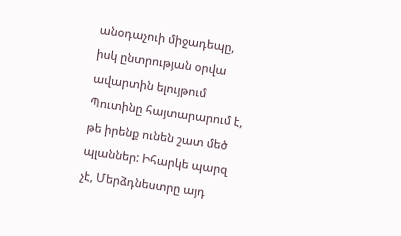անօդաչուի միջադեպը, իսկ ընտրության օրվա ավարտին ելույթում Պուտինը հայտարարում է, թե իրենք ունեն շատ մեծ պլաններ: Իհարկե պարզ չէ, Մերձդնեստրը այդ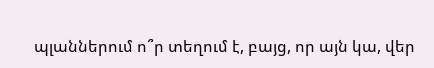պլաններում ո՞ր տեղում է, բայց, որ այն կա, վեր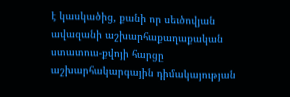է կասկածից, քանի որ սեւծովյան ավազանի աշխարհաքաղաքական ստատուս-քվոյի հարցը աշխարհակարգային դիմակայության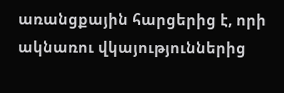առանցքային հարցերից է, որի ակնառու վկայություններից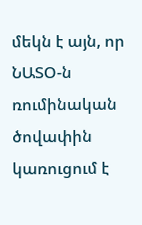մեկն է այն, որ ՆԱՏՕ-ն ռումինական ծովափին կառուցում է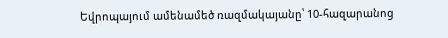Եվրոպայում ամենամեծ ռազմակայանը՝ 10-հազարանոց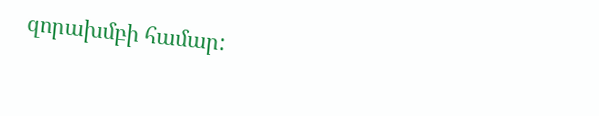զորախմբի համար: